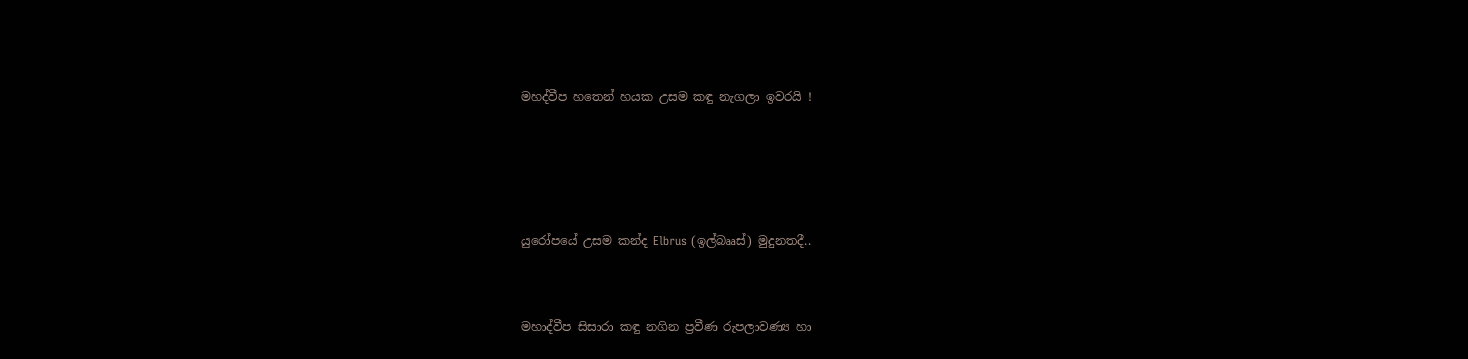මහද්වීප හතෙන් හයක උසම කඳු නැගලා ඉවරයි !




යුරෝපයේ උසම කන්ද Elbrus (ඉල්බෲස්) මුදුනතදී..


මහාද්වීප සිසාරා කඳු නගින ප්‍රවීණ රුපලාවණ්‍ය හා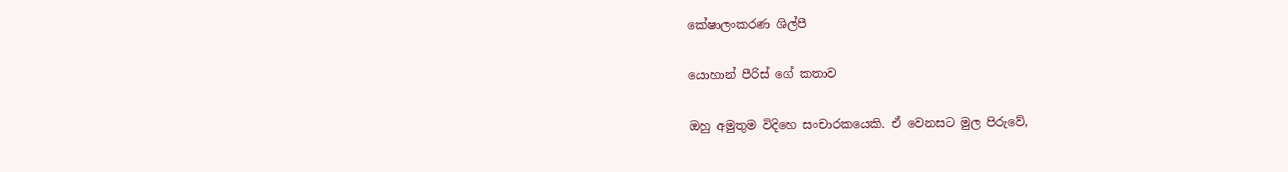කේෂාලංකරණ ශිල්පී

යොහාන් පීරිස් ගේ කතාව

ඔහු අමුතුම විදිහෙ සංචාරකයෙකි. ඒ වෙනසට මුල පිරුවේ,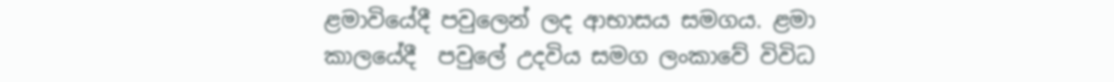ළමාවියේදී පවුලෙන් ලද ආභාසය සමගය. ළමා කාලයේදී  පවුලේ උදවිය සමග ලංකාවේ විවිධ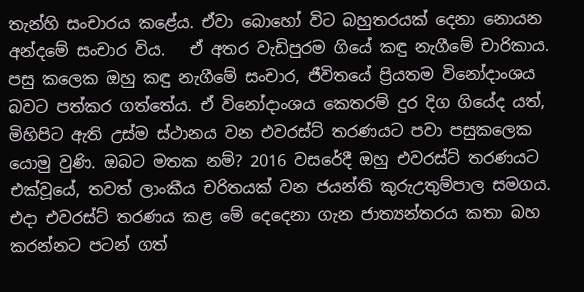තැන්හි සංචාරය කළේය. ඒවා බොහෝ විට බහුතරයක් දෙනා නොයන අන්දමේ සංචාර විය.   ඒ අතර වැඩිපුරම ගියේ කඳු නැගීමේ චාරිකාය. පසු කලෙක ඔහු කඳු නැගීමේ සංචාර, ජීවිතයේ ප්‍රියතම විනෝදාංශය බවට පත්කර ගත්තේය. ඒ විනෝදාංශය කෙතරම් දුර දිග ගියේද යත්, මිහිපිට ඇති උස්ම ස්ථානය වන එවරස්ට් තරණයට පවා පසුකලෙක යොමු වුණි. ඔබට මතක නම්? 2016 වසරේදී ඔහු එවරස්ට් තරණයට එක්වූයේ, තවත් ලාංකීය චරිතයක් වන ජයන්ති කුරුඋතුම්පාල සමගය. එදා එවරස්ට් තරණය කළ මේ දෙදෙනා ගැන ජාත්‍යන්තරය කතා බහ කරන්නට පටන් ගත්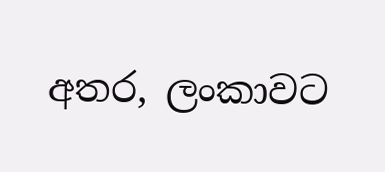අතර, ලංකාවට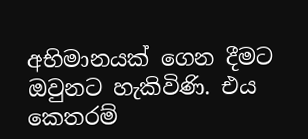අභිමානයක් ගෙන දීමට  ඔවුනට හැකිවිණි. එය කෙතරම්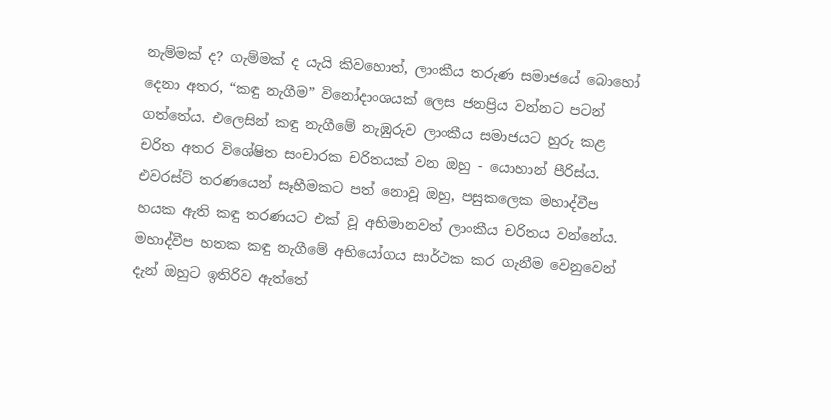නැම්මක් ද? ගැම්මක් ද යැයි කිවහොත්, ලාංකීය තරුණ සමාජයේ බොහෝ දෙනා අතර, “කඳු නැගීම” විනෝදාංශයක් ලෙස ජනප්‍රිය වන්නට පටන් ගත්තේය. එලෙසින් කඳු නැගීමේ නැඹුරුව ලාංකීය සමාජයට හුරු කළ චරිත අතර විශේෂිත සංචාරක චරිතයක් වන ඔහු - යොහාන් පීරිස්ය. එවරස්ට් තරණයෙන් සෑහීමකට පත් නොවූ ඔහු, පසුකලෙක මහාද්වීප හයක ඇති කඳු තරණයට එක් වූ අභිමානවත් ලාංකීය චරිතය වන්නේය. මහාද්වීප හතක කඳු නැගීමේ අභියෝගය සාර්ථක කර ගැනීම වෙනුවෙන් දැන් ඔහුට ඉතිරිව ඇත්තේ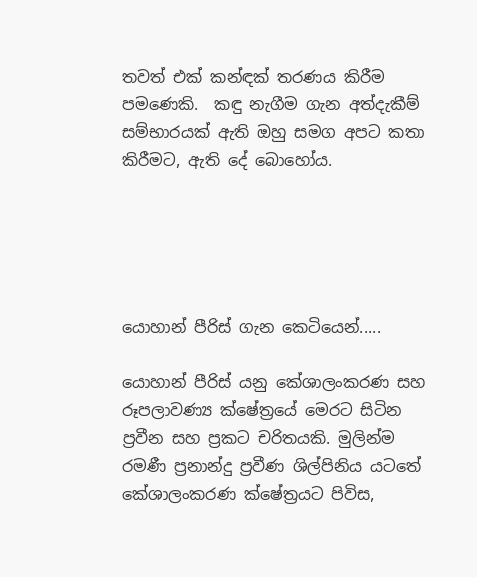තවත් එක් කන්ඳක් තරණය කිරීම පමණෙකි.  කඳු නැගීම ගැන අත්දැකීම් සම්භාරයක් ඇති ඔහු සමග අපට කතා කිරීමට, ඇති දේ බොහෝය.





යොහාන් පීරිස් ගැන කෙටියෙන්.....

යොහාන් පීරිස් යනු කේශාලංකරණ සහ රූපලාවණ්‍ය ක්ෂේත්‍රයේ මෙරට සිටින ප්‍රවීන සහ ප්‍රකට චරිතයකි. මුලින්ම රමණී ප්‍රනාන්දු ප්‍රවීණ ශිල්පිනිය යටතේ කේශාලංකරණ ක්ෂේත්‍රයට පිවිස,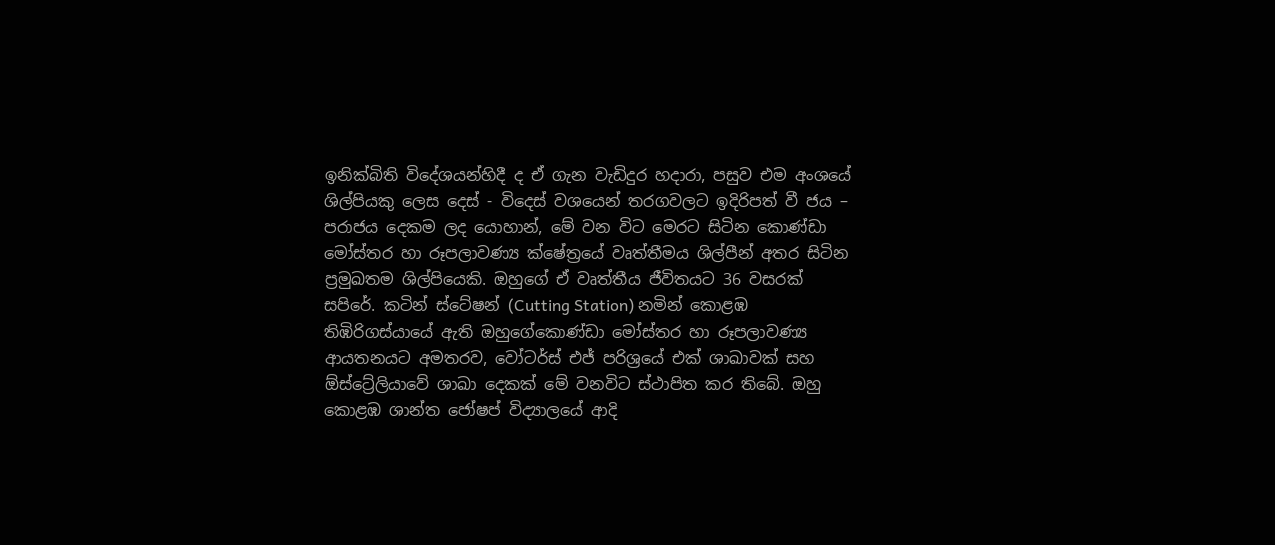ඉනික්බිති විදේශයන්හිදී ද ඒ ගැන වැඩිදුර හදාරා, පසුව එම අංශයේ ශිල්පියකු ලෙස දෙස් - විදෙස් වශයෙන් තරගවලට ඉදිරිපත් වී ජය – පරාජය දෙකම ලද යොහාන්, මේ වන විට මෙරට සිටින කොණ්ඩා මෝස්තර හා රූපලාවණ්‍ය ක්ෂේත්‍රයේ වෘත්තීමය ශිල්පීන් අතර සිටින ප්‍රමුඛතම ශිල්පියෙකි. ඔහුගේ ඒ වෘත්තීය ජීවිතයට 36 වසරක් සපිරේ. කටින් ස්ටේෂන් (Cutting Station) නමින් කොළඹ තිඹිරිගස්යායේ ඇති ඔහුගේකොණ්ඩා මෝස්තර හා රූපලාවණ්‍ය ආයතනයට අමතරව, වෝටර්ස් එජ් පරිශ්‍රයේ එක් ශාඛාවක් සහ ඕස්ට්‍රේලියාවේ ශාඛා දෙකක් මේ වනවිට ස්ථාපිත කර තිබේ. ඔහු කොළඹ ශාන්ත ජෝෂප් විද්‍යාලයේ ආදි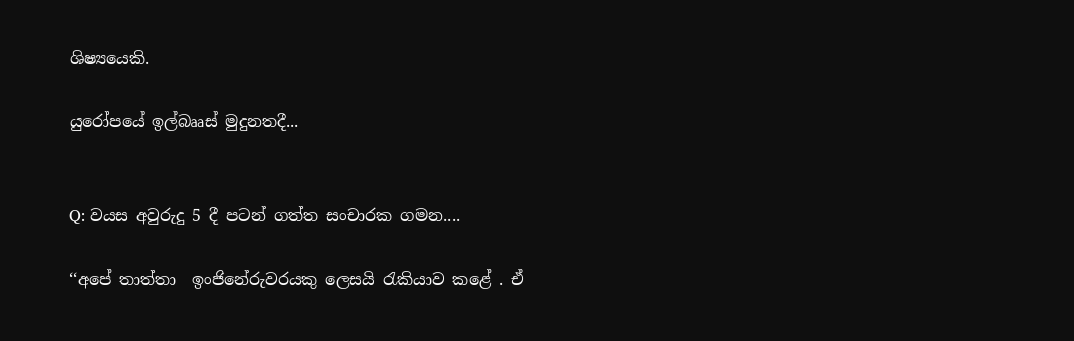ශිෂ්‍යයෙකි.

යුරෝපයේ ඉල්බෲස් මුදුනතදී...


Q: වයස අවුරුදු 5 දී පටන් ගත්ත සංචාරක ගමන....

‘‘අපේ තාත්තා  ඉංජිනේරුවරයකු ලෙසයි රැකියාව කළේ . ඒ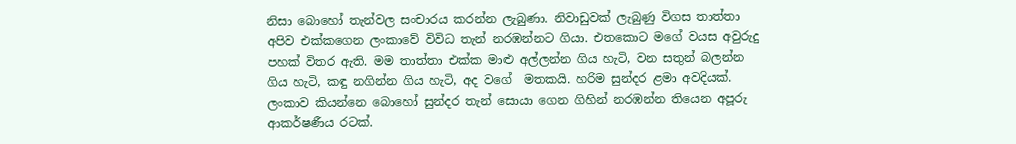නිසා බොහෝ තැන්වල සංචාරය කරන්න ලැබුණා. නිවාඩුවක් ලැබුණු විගස තාත්තා අපිව එක්කගෙන ලංකාවේ විවිධ තැන් නරඹන්නට ගියා. එතකොට මගේ වයස අවුරුදු පහක් විතර ඇති. මම තාත්තා එක්ක මාළු අල්ලන්න ගිය හැටි, වන සතුන් බලන්න ගිය හැටි, කඳු නගින්න ගිය හැටි, අද වගේ  මතකයි. හරිම සුන්දර ළමා අවදියක්. ලංකාව කියන්නෙ බොහෝ සුන්දර තැන් සොයා ගෙන ගිහින් නරඹන්න තියෙන අපූරු ආකර්ෂණීය රටක්.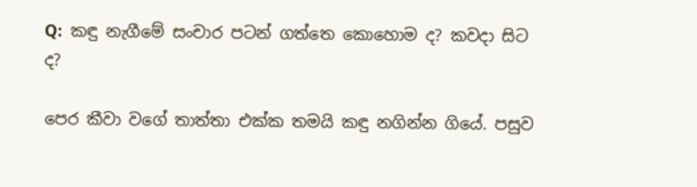Q:  කඳු නැගීමේ සංචාර පටන් ගත්තෙ කොහොම ද? කවදා සිට ද?

පෙර කීවා වගේ තාත්තා එක්ක තමයි කඳු නගින්න ගියේ. පසුව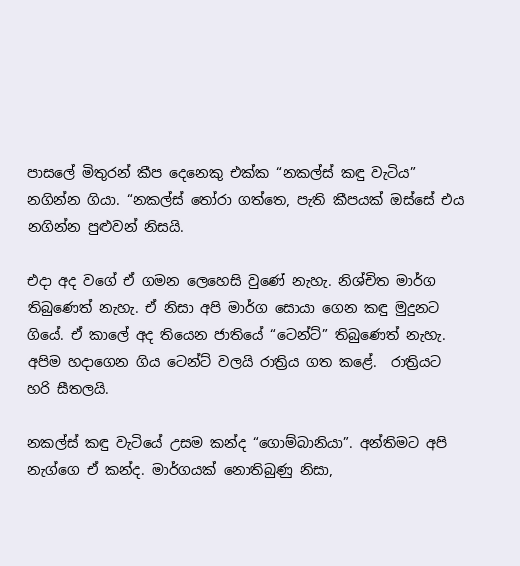පාසලේ මිතුරන් කීප දෙනෙකු එක්ක “නකල්ස් කඳු වැටිය” නගින්න ගියා. “නකල්ස් තෝරා ගත්තෙ, පැති කීපයක් ඔස්සේ එය නගින්න පුළුවන් නිසයි.

එදා අද වගේ ඒ ගමන ලෙහෙසි වුණේ නැහැ. නිශ්චිත මාර්ග තිබුණෙත් නැහැ. ඒ නිසා අපි මාර්ග සොයා ගෙන කඳු මුදුනට ගියේ. ඒ කාලේ අද තියෙන ජාතියේ “ටෙන්ට්” තිබුණෙත් නැහැ. අපිම හදාගෙන ගිය ටෙන්ට් වලයි රාත්‍රිය ගත කළේ.  රාත්‍රියට හරි සීතලයි.

නකල්ස් කඳු වැටියේ උසම කන්ද “ගොම්බානියා”. අන්තිමට අපි නැග්ගෙ ඒ කන්ද. මාර්ගයක් නොතිබුණු නිසා,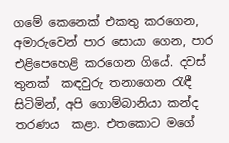ගමේ කෙනෙක් එකතු කරගෙන, අමාරුවෙන් පාර සොයා ගෙන, පාර එළිපෙහෙළි කරගෙන ගියේ. දවස් තුනක්  කඳවුරු තනාගෙන රැඳී සිටිමින්, අපි ගොම්බානියා කන්ද තරණය  කළා. එතකොට මගේ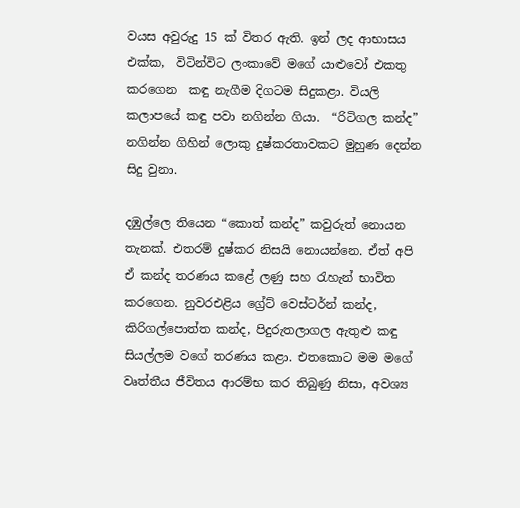වයස අවුරුදු 15 ක් විතර ඇති. ඉන් ලද ආභාසය එක්ක,  විටින්විට ලංකාවේ මගේ යාළුවෝ එකතු කරගෙන  කඳු නැගීම දිගටම සිදුකළා. වියලි කලාපයේ කඳු පවා නගින්න ගියා.  “රිටිගල කන්ද” නගින්න ගිහින් ලොකු දුෂ්කරතාවකට මුහුණ දෙන්න සිදු වුනා.

දඹුල්ලෙ තියෙන “කොත් කන්ද” කවුරුත් නොයන තැනක්. එතරම් දුෂ්කර නිසයි නොයන්නෙ. ඒත් අපි ඒ කන්ද තරණය කළේ ලණු සහ රැහැන් භාවිත කරගෙන. නුවරඑළිය ග්‍රේට් වෙස්ටර්න් කන්ද, කිරිගල්පොත්ත කන්ද, පිදුරුතලාගල ඇතුළු කඳු සියල්ලම වගේ තරණය කළා. එතකොට මම මගේ වෘත්තීය ජීවිතය ආරම්භ කර තිබුණු නිසා, අවශ්‍ය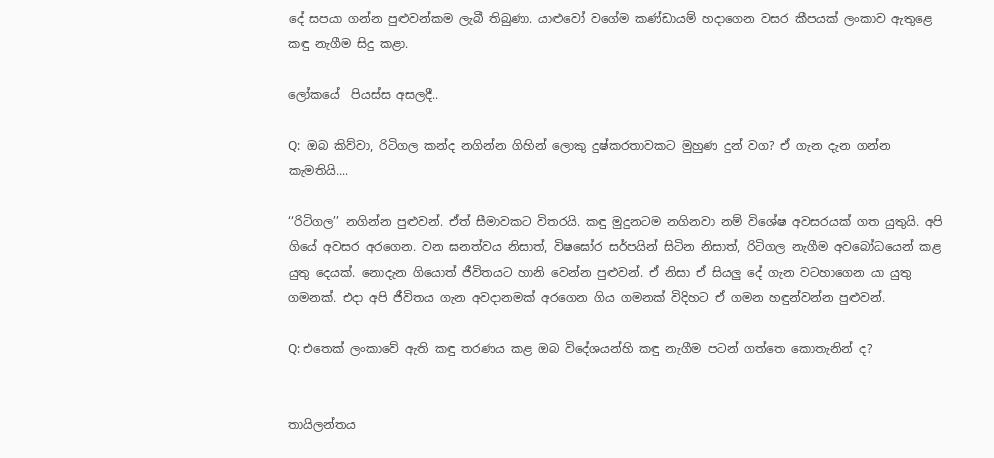දේ සපයා ගන්න පුළුවන්කම ලැබී තිබුණා. යාළුවෝ වගේම කණ්ඩායම් හදාගෙන වසර කීපයක් ලංකාව ඇතුළෙ කඳු නැගීම සිදු කළා.

ලෝකයේ  පියස්ස අසලදී..

Q:  ඔබ කිව්වා, රිටිගල කන්ද නගින්න ගිහින් ලොකු දුෂ්කරතාවකට මුහුණ දුන් වග? ඒ ගැන දැන ගන්න කැමතියි....

‘‘රිටිගල’’ නගින්න පුළුවන්. ඒත් සීමාවකට විතරයි. කඳු මුදුනටම නගිනවා නම් විශේෂ අවසරයක් ගත යුතුයි. අපි ගියේ අවසර අරගෙන. වන ඝනත්වය නිසාත්, විෂඝෝර සර්පයින් සිටින නිසාත්, රිටිගල නැගීම අවබෝධයෙන් කළ යුතු දෙයක්. නොදැන ගියොත් ජීවිතයට හානි වෙන්න පුළුවන්. ඒ නිසා ඒ සියලු දේ ගැන වටහාගෙන යා යුතු ගමනක්. එදා අපි ජීවිතය ගැන අවදානමක් අරගෙන ගිය ගමනක් විදිහට ඒ ගමන හඳුන්වන්න පුළුවන්.

Q: එතෙක් ලංකාවේ ඇති කඳු තරණය කළ ඔබ විදේශයන්හි කඳු නැගීම පටන් ගත්තෙ කොතැනින් ද?


තායිලන්තය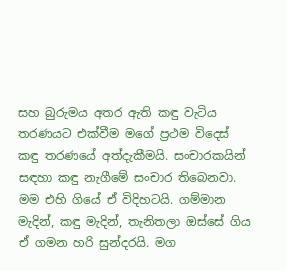සහ බුරුමය අතර ඇති කඳු වැටිය තරණයට එක්වීම මගේ ප්‍රථම විදෙස් කඳු තරණයේ අත්දැකීමයි. සංචාරකයින් සඳහා කඳු නැගීමේ සංචාර තිබෙනවා. මම එහි ගියේ ඒ විදිහටයි. ගම්මාන මැදින්, කඳු මැදින්, තැනිතලා ඔස්සේ ගිය ඒ ගමන හරි සුන්දරයි. මග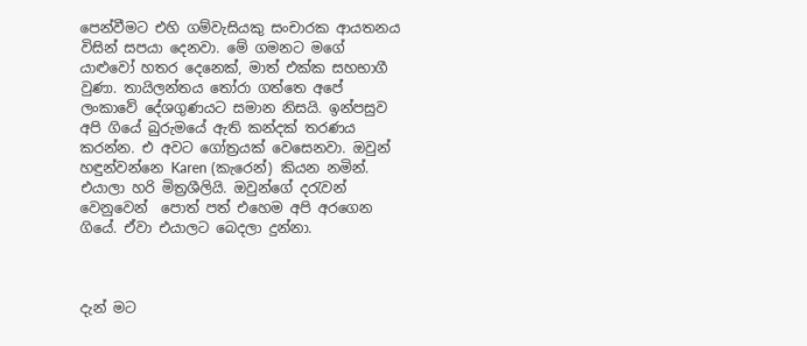පෙන්වීමට එහි ගම්වැසියකු සංචාරක ආයතනය විසින් සපයා දෙනවා. මේ ගමනට මගේ යාළුවෝ හතර දෙනෙක්, මාත් එක්ක සහභාගී වුණා. තායිලන්තය තෝරා ගත්තෙ අපේ ලංකාවේ දේශගුණයට සමාන නිසයි. ඉන්පසුව අපි ගියේ බුරුමයේ ඇති කන්දක් තරණය කරන්න. එ අවට ගෝත්‍රයක් වෙසෙනවා. ඔවුන් හඳුන්වන්නෙ Karen (කැරෙන්) කියන නමින්. එයාලා හරි මිත්‍රශීලියි. ඔවුන්ගේ දරැවන් වෙනුවෙන්  පොත් පත් එහෙම අපි අරගෙන ගියේ. ඒවා එයාලට බෙදලා දුන්නා.



දැන් මට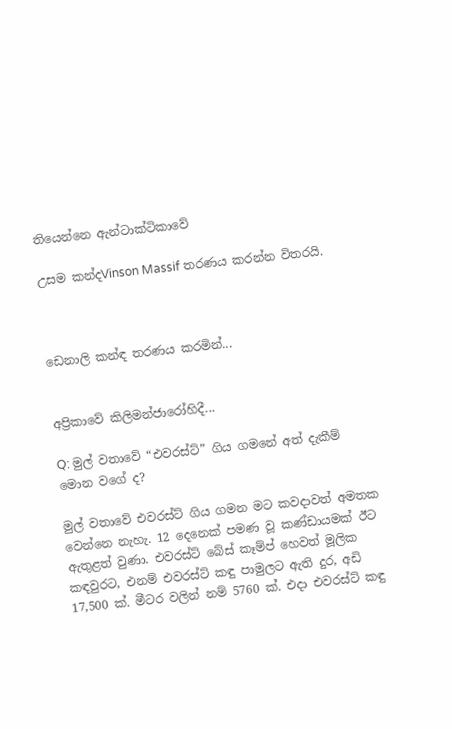තියෙන්නෙ ඇන්ටාක්ටිකාවේ

උසම කන්දVinson Massif තරණය කරන්න විතරයි.



ඩෙනාලි කන්ඳ තරණය කරමින්...


අප්‍රිකාවේ කිලිමන්ජාරෝහිදී...

Q: මුල් වතාවේ “එවරස්ට්” ගිය ගමනේ අත් දැකීම් මොන වගේ ද?

මුල් වතාවේ එවරස්ට් ගිය ගමන මට කවදාවත් අමතක වෙන්නෙ නැහැ. 12 දෙනෙක් පමණ වූ කණ්ඩායමක් ඊට ඇතුළත් වුණා. එවරස්ට් බේස් කෑම්ප් හෙවත් මූලික කඳවුරට, එනම් එවරස්ට් කඳු පාමුලට ඇති දුර, අඩි 17,500 ක්. මීටර වලින් නම් 5760 ක්. එදා එවරස්ට් කඳු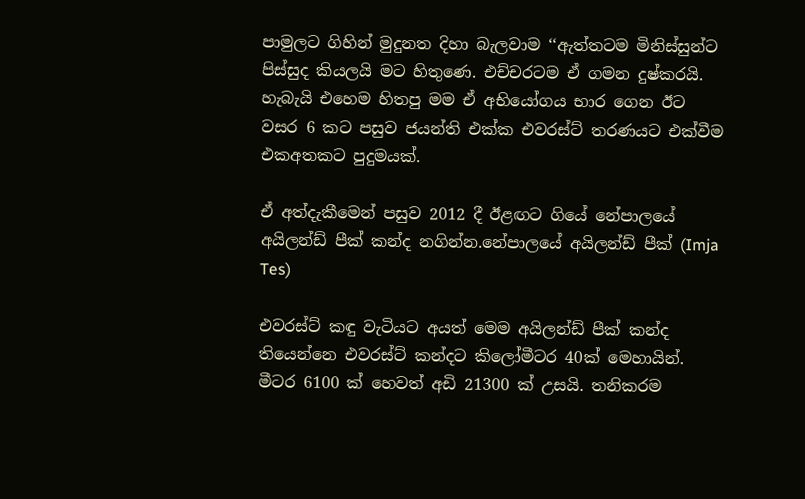පාමුලට ගිහින් මුදුනත දිහා බැලවාම ‘‘ඇත්තටම මිනිස්සුන්ට පිස්සුද කියලයි මට හිතුණෙ. එච්චරටම ඒ ගමන දුෂ්කරයි. හැබැයි එහෙම හිතපු මම ඒ අභියෝගය භාර ගෙන ඊට වසර 6 කට පසුව ජයන්ති එක්ක එවරස්ට් තරණයට එක්වීම එකඅතකට පුදුමයක්.

ඒ අත්දැකීමෙන් පසුව 2012 දී ඊළඟට ගියේ නේපාලයේ අයිලන්ඩ් පීක් කන්ද නගින්න.නේපාලයේ අයිලන්ඩ් පීක් (Imja Tes)

එවරස්ට් කඳු වැටියට අයත් මෙම අයිලන්ඩ් පීක් කන්ද තියෙන්නෙ එවරස්ට් කන්දට කිලෝමීටර 40ක් මෙහායින්. මීටර 6100 ක් හෙවත් අඩි 21300 ක් උසයි. තනිකරම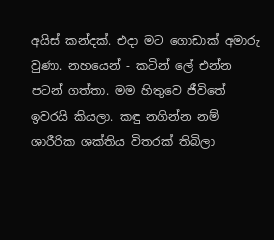අයිස් කන්දක්. එදා මට ගොඩාක් අමාරු වුණා. නහයෙන් - කටින් ලේ එන්න පටන් ගත්තා. මම හිතුවෙ ජීවිතේ ඉවරයි කියලා. කඳු නගින්න නම් ශාරීරික ශක්තිය විතරක් තිබිලා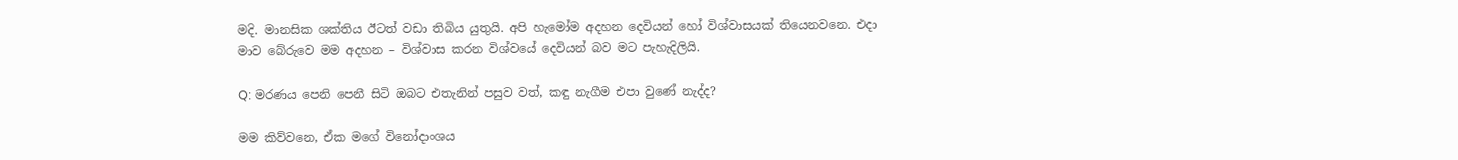මදි. මානසික ශක්තිය ඊටත් වඩා තිබිය යුතුයි. අපි හැමෝම අදහන දෙවියන් හෝ විශ්වාසයක් තියෙනවනෙ. එදා මාව බේරුවෙ මම අදහන – විශ්වාස කරන විශ්වයේ දෙවියන් බව මට පැහැදිලියි.

Q: මරණය පෙනි පෙනී සිටි ඔබට එතැනින් පසුව වත්, කඳු නැගීම එපා වුණේ නැද්ද?

මම කිව්වනෙ, ඒක මගේ විනෝදාංශය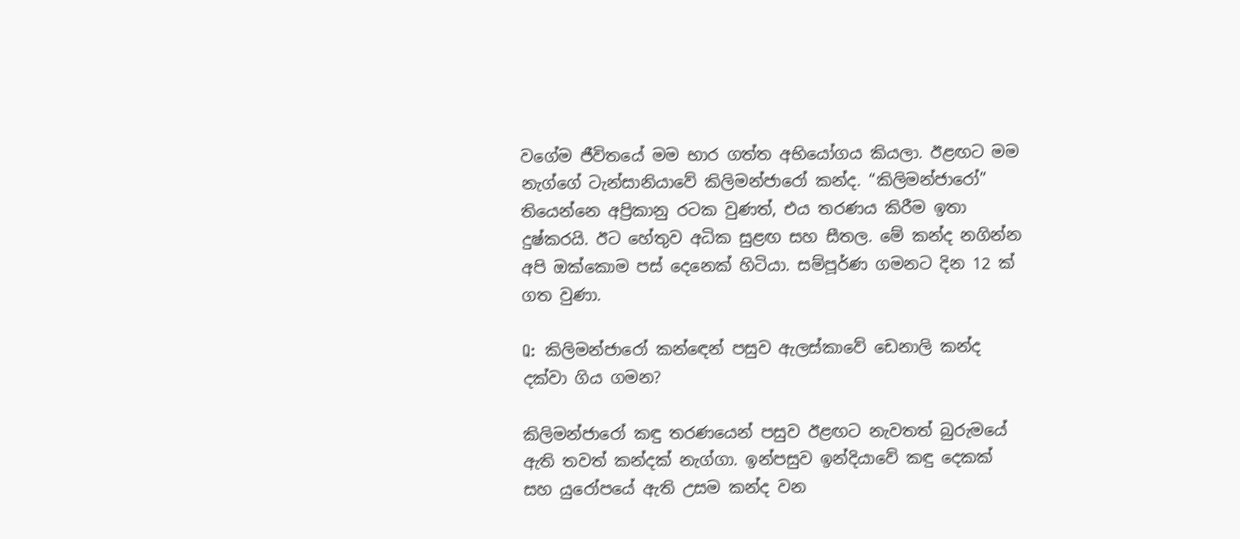වගේම ජීවිතයේ මම භාර ගත්ත අභියෝගය කියලා. ඊළඟට මම නැග්ගේ ටැන්සානියාවේ කිලිමන්ජාරෝ කන්ද. “කිලිමන්ජාරෝ” තියෙන්නෙ අප්‍රිකානු රටක වුණත්, එය තරණය කිරීම ඉතා දුෂ්කරයි. ඊට හේතුව අධික සුළඟ සහ සීතල. මේ කන්ද නගින්න අපි ඔක්කොම පස් දෙනෙක් හිටියා. සම්පූර්ණ ගමනට දින 12 ක් ගත වුණා.

Q:  කිලිමන්ජාරෝ කන්ඳෙන් පසුව ඇලස්කාවේ ඩෙනාලි කන්ද දක්වා ගිය ගමන?

කිලිමන්ජාරෝ කඳු තරණයෙන් පසුව ඊළඟට නැවතත් බුරුමයේ ඇති තවත් කන්දක් නැග්ගා. ඉන්පසුව ඉන්දියාවේ කඳු දෙකක් සහ යුරෝපයේ ඇති උසම කන්ද වන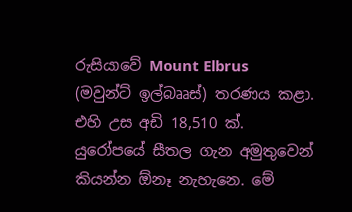රුසියාවේ Mount Elbrus (මවුන්ට් ඉල්බෲස්) තරණය කළා. එහි උස අඩි 18,510 ක්. යුරෝපයේ සීතල ගැන අමුතුවෙන් කියන්න ඕනෑ නැහැනෙ. මේ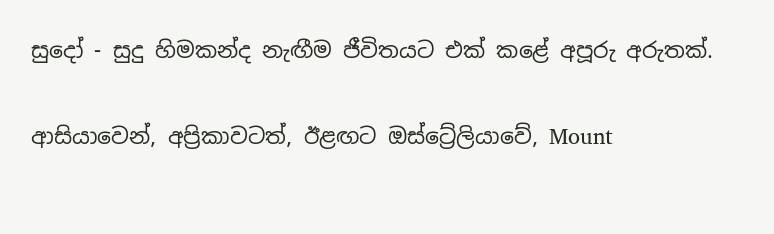සුදෝ - සුදු හිමකන්ද නැඟීම ජීවිතයට එක් කළේ අපූරු අරුතක්.

ආසියාවෙන්, අප්‍රිකාවටත්, ඊළඟට ඔස්ට්‍රේලියාවේ, Mount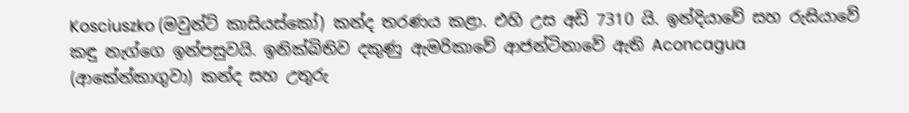Kosciuszko (මවුන්ට් කාසියස්කෝ) කන්ද තරණය කළා. එහි උස අඩි 7310 යි. ඉන්දියාවේ සහ රුසියාවේ කඳු නැග්ගෙ ඉන්පසුවයි. ඉනික්බිතිව දකුණු ඇමරිකාවේ ආජන්ටිනාවේ ඇති Aconcagua (ආකේන්කාගුවා) කන්ද සහ උතුරු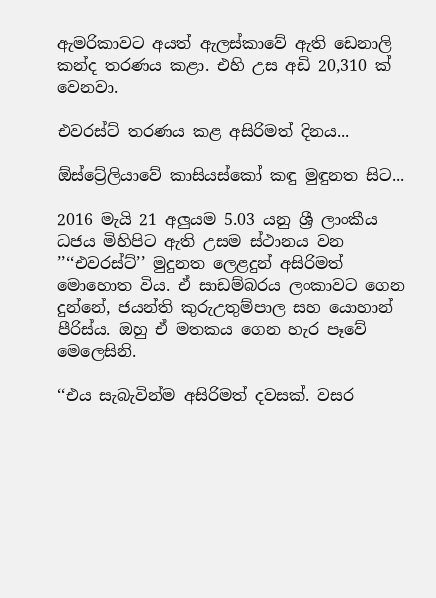ඇමරිකාවට අයත් ඇලස්කාවේ ඇති ඩෙනාලි කන්ද තරණය කළා. එහි උස අඩි 20,310 ක් වෙනවා.

එවරස්ට් තරණය කළ අසිරිමත් දිනය...

ඕස්ට්‍රේලියාවේ කාසියස්කෝ කඳු මුඳුනත සිට...

2016 මැයි 21 අලුයම 5.03 යනු ශ්‍රී ලාංකීය ධජය මිහිපිට ඇති උසම ස්ථානය වන ’’‘‘එවරස්ට්’’ මුදුනත ලෙළදුන් අසිරිමත් මොහොත විය. ඒ සාඩම්බරය ලංකාවට ගෙන දුන්නේ, ජයන්ති කුරුඋතුම්පාල සහ යොහාන් පීරිස්ය. ඔහු ඒ මතකය ගෙන හැර පෑවේ මෙලෙසිනි.

‘‘එය සැබැවින්ම අසිරිමත් දවසක්. වසර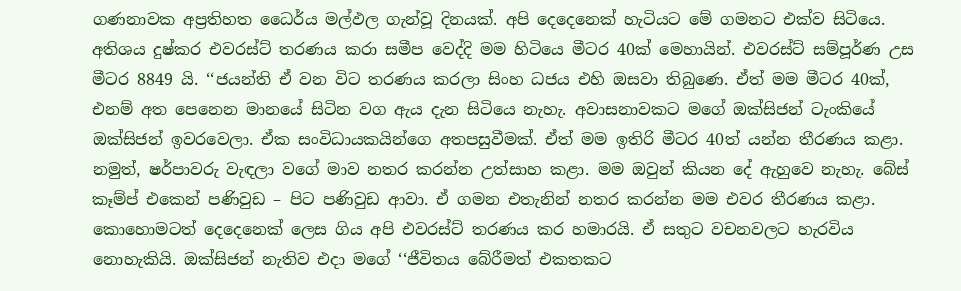ගණනාවක අප්‍රතිහත ධෛර්ය මල්ඵල ගැන්වූ දිනයක්. අපි දෙදෙනෙක් හැටියට මේ ගමනට එක්ව සිටියෙ. අතිශය දුෂ්කර එවරස්ට් තරණය කරා සමීප වෙද්දි මම හිටියෙ මීටර 40ක් මෙහායින්. එවරස්ට් සම්පූර්ණ උස මීටර 8849 යි. ‘‘ජයන්ති ඒ වන විට තරණය කරලා සිංහ ධජය එහි ඔසවා තිබුණෙ. ඒත් මම මීටර 40ක්, එනම් අත පෙනෙන මානයේ සිටින වග ඇය දැන සිටියෙ නැහැ. අවාසනාවකට මගේ ඔක්සිජන් ටැංකියේ ඔක්සිජන් ඉවරවෙලා. ඒක සංවිධායකයින්ගෙ අතපසුවීමක්. ඒත් මම ඉතිරි මීටර 40ත් යන්න තීරණය කළා. නමුත්, ෂර්පාවරු වැඳලා වගේ මාව නතර කරන්න උත්සාහ කළා. මම ඔවුන් කියන දේ ඇහුවෙ නැහැ. බේස් කෑම්ප් එකෙන් පණිවුඩ – පිට පණිවුඩ ආවා. ඒ ගමන එතැනින් නතර කරන්න මම එවර තීරණය කළා. කොහොමටත් දෙදෙනෙක් ලෙස ගිය අපි එවරස්ට් තරණය කර හමාරයි. ඒ සතුට වචනවලට හැරවිය නොහැකියි. ඔක්සිජන් නැතිව එදා මගේ ‘‘ජීවිතය බේරීමත් එකතකට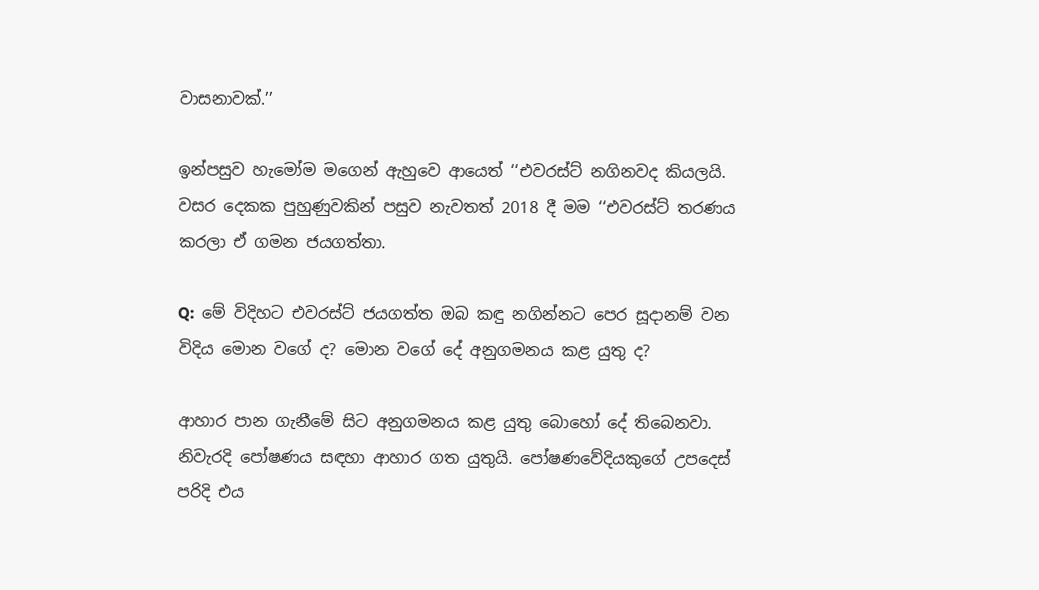වාසනාවක්.’’

ඉන්පසුව හැමෝම මගෙන් ඇහුවෙ ආයෙත් ‘‘එවරස්ට් නගිනවද කියලයි. වසර දෙකක පුහුණුවකින් පසුව නැවතත් 2018 දී මම ‘‘එවරස්ට් තරණය කරලා ඒ ගමන ජයගත්තා.

Q:  මේ විදිහට එවරස්ට් ජයගත්ත ඔබ කඳු නගින්නට පෙර සූදානම් වන විදිය මොන වගේ ද? මොන වගේ දේ අනුගමනය කළ යුතු ද?

ආහාර පාන ගැනීමේ සිට අනුගමනය කළ යුතු බොහෝ දේ තිබෙනවා. නිවැරදි පෝෂණය සඳහා ආහාර ගත යුතුයි. පෝෂණවේදියකුගේ උපදෙස් පරිදි එය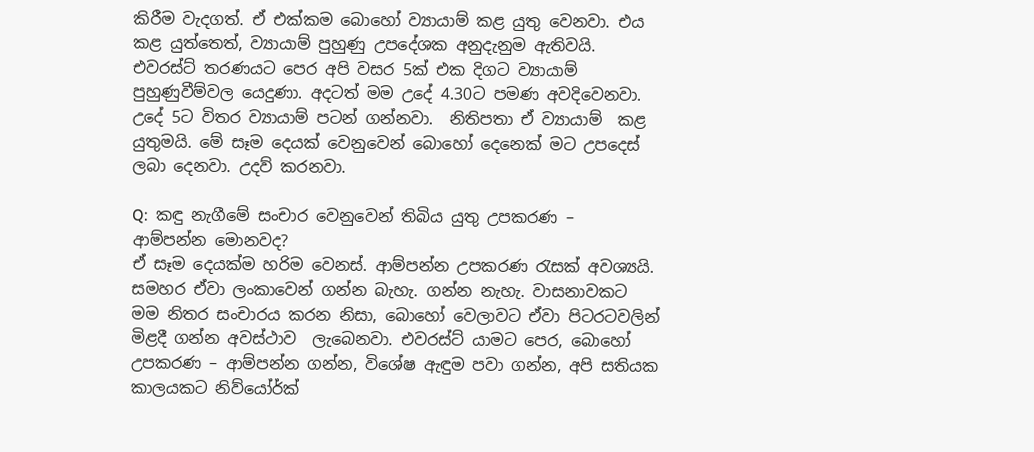කිරීම වැදගත්. ඒ එක්කම බොහෝ ව්‍යායාම් කළ යුතු වෙනවා. එය කළ යුත්තෙත්, ව්‍යායාම් පුහුණු උපදේශක අනුදැනුම ඇතිවයි. එවරස්ට් තරණයට පෙර අපි වසර 5ක් එක දිගට ව්‍යායාම් පුහුණුවීම්වල යෙදුණා. අදටත් මම උදේ 4.30ට පමණ අවදිවෙනවා. උදේ 5ට විතර ව්‍යායාම් පටන් ගන්නවා.  නිතිපතා ඒ ව්‍යායාම්  කළ යුතුමයි. මේ සෑම දෙයක් වෙනුවෙන් බොහෝ දෙනෙක් මට උපදෙස් ලබා දෙනවා. උදව් කරනවා.

Q:  කඳු නැගීමේ සංචාර වෙනුවෙන් තිබිය යුතු උපකරණ – ආම්පන්න මොනවද?
ඒ සෑම දෙයක්ම හරිම වෙනස්. ආම්පන්න උපකරණ රැසක් අවශ්‍යයි. සමහර ඒවා ලංකාවෙන් ගන්න බැහැ. ගන්න නැහැ. වාසනාවකට මම නිතර සංචාරය කරන නිසා, බොහෝ වෙලාවට ඒවා පිටරටවලින් මිළදී ගන්න අවස්ථාව  ලැබෙනවා. එවරස්ට් යාමට පෙර, බොහෝ උපකරණ – ආම්පන්න ගන්න, විශේෂ ඇඳුම පවා ගන්න, අපි සතියක කාලයකට නිව්යෝර්ක්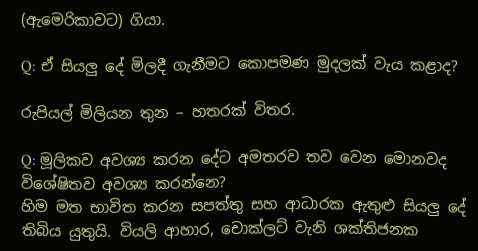(ඇමෙරිකාවට) ගියා.

Q: ඒ සියලු දේ මිලදී ගැනීමට කොපමණ මුදලක් වැය කළාද?

රුපියල් මිලියන තුන – හතරක් විතර.

Q: මූලිකව අවශ්‍ය කරන දේට අමතරව තව වෙන මොනවද විශේෂිතව අවශ්‍ය කරන්නෙ?
හිම මත භාවිත කරන සපත්තු සහ ආධාරක ඇතුළු සියලු දේ තිබිය යුතුයි. වියලි ආහාර, චොක්ලට් වැනි ශක්තිජනක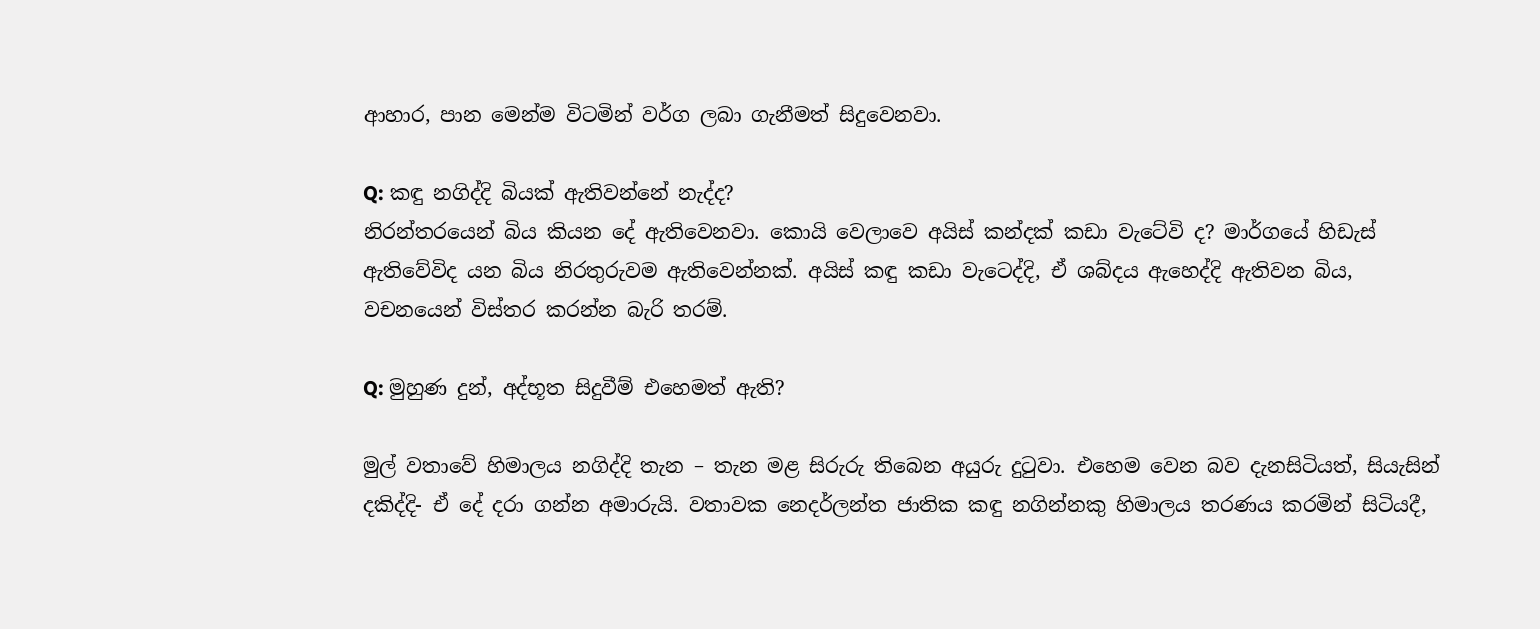ආහාර, පාන මෙන්ම විටමින් වර්ග ලබා ගැනීමත් සිදුවෙනවා.

Q: කඳු නගිද්දි බියක් ඇතිවන්නේ නැද්ද?
නිරන්තරයෙන් බිය කියන දේ ඇතිවෙනවා. කොයි වෙලාවෙ අයිස් කන්දක් කඩා වැටේවි ද? මාර්ගයේ හිඩැස් ඇතිවේවිද යන බිය නිරතුරුවම ඇතිවෙන්නක්. අයිස් කඳු කඩා වැටෙද්දි, ඒ ශබ්දය ඇහෙද්දි ඇතිවන බිය, වචනයෙන් විස්තර කරන්න බැරි තරම්.

Q: මුහුණ දුන්, අද්භූත සිදුවීම් එහෙමත් ඇති?

මුල් වතාවේ හිමාලය නගිද්දි තැන – තැන මළ සිරුරු තිබෙන අයුරු දුටුවා. එහෙම වෙන බව දැනසිටියත්, සියැසින් දකිද්දි- ඒ දේ දරා ගන්න අමාරුයි. වතාවක නෙදර්ලන්ත ජාතික කඳු නගින්නකු හිමාලය තරණය කරමින් සිටියදී,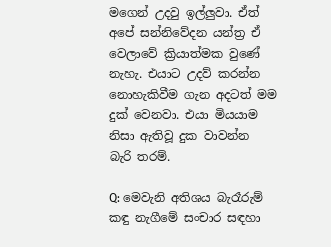මගෙන් උදවු ඉල්ලුවා. ඒත් අපේ සන්නිවේදන යන්ත්‍ර ඒ වෙලාවේ ක්‍රියාත්මක වුණේ නැහැ. එයාට උදව් කරන්න නොහැකිවීම ගැන අදටත් මම දුක් වෙනවා. එයා මියයාම නිසා ඇතිවූ දුක වාවන්න බැරි තරම්.

Q: මෙවැනි අතිශය බැරෑරුම් කඳු නැගීමේ සංචාර සඳහා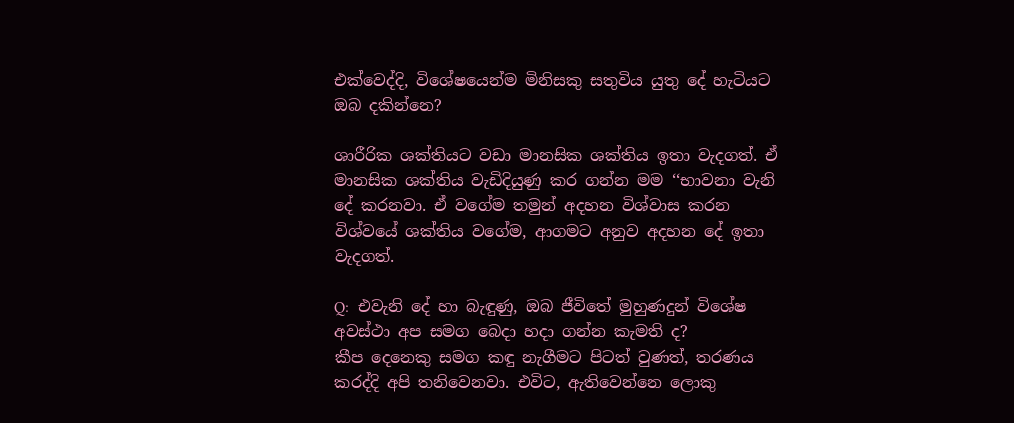එක්වෙද්දි, විශේෂයෙන්ම මිනිසකු සතුවිය යුතු දේ හැටියට ඔබ දකින්නෙ?

ශාරීරික ශක්තියට වඩා මානසික ශක්තිය ඉතා වැදගත්. ඒ මානසික ශක්තිය වැඩිදියුණු කර ගන්න මම ‘‘භාවනා වැනි දේ කරනවා. ඒ වගේම තමුන් අදහන විශ්වාස කරන විශ්වයේ ශක්තිය වගේම, ආගමට අනුව අදහන දේ ඉතා වැදගත්.

Q:  එවැනි දේ හා බැඳුණු, ඔබ ජීවිතේ මුහුණදුන් විශේෂ අවස්ථා අප සමග බෙදා හදා ගන්න කැමති ද?
කීප දෙනෙකු සමග කඳු නැගීමට පිටත් වුණත්, තරණය කරද්දි අපි තනිවෙනවා. එවිට, ඇතිවෙන්නෙ ලොකු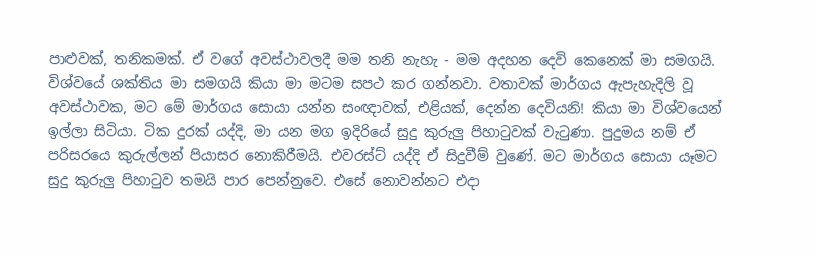පාළුවක්, තනිකමක්. ඒ වගේ අවස්ථාවලදී මම තනි නැහැ - මම අදහන දෙවි කෙනෙක් මා සමගයි. විශ්වයේ ශක්තිය මා සමගයි කියා මා මටම සපථ කර ගන්නවා. වතාවක් මාර්ගය ඇපැහැදිලි වූ අවස්ථාවක, මට මේ මාර්ගය සොයා යන්න සංඥාවක්, එළියක්, දෙන්න දෙවියනි! කියා මා විශ්වයෙන් ඉල්ලා සිටියා. ටික දුරක් යද්දි, මා යන මග ඉදිරියේ සුදු කුරුලු පිහාටුවක් වැටුණා. පුදුමය නම් ඒ පරිසරයෙ කුරුල්ලන් පියාසර නොකිරීමයි. එවරස්ට් යද්දි ඒ සිදුවීම් වුණේ. මට මාර්ගය සොයා යෑමට සුදු කුරුලු පිහාටුව තමයි පාර පෙන්නුවෙ. එසේ නොවන්නට එදා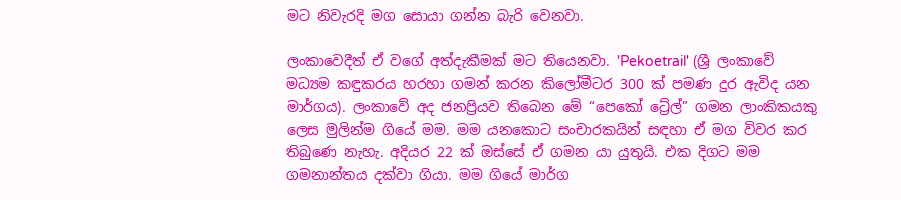මට නිවැරදි මග සොයා ගන්න බැරි වෙනවා.

ලංකාවෙදීත් ඒ වගේ අත්දැකීමක් මට තියෙනවා. 'Pekoetrail' (ශ්‍රී ලංකාවේ මධ්‍යම කඳුකරය හරහා ගමන් කරන කිලෝමීටර 300 ක් පමණ දුර ඇවිද යන මාර්ගය). ලංකාවේ අද ජනප්‍රියව තිබෙන මේ “පෙකෝ ට්‍රේල්” ගමන ලාංකිකයකු ලෙස මුලින්ම ගියේ මම. මම යනකොට සංචාරකයින් සඳහා ඒ මග විවර කර තිබුණෙ නැහැ. අදියර 22 ක් ඔස්සේ ඒ ගමන යා යුතුයි. එක දිගට මම  ගමනාන්තය දක්වා ගියා. මම ගියේ මාර්ග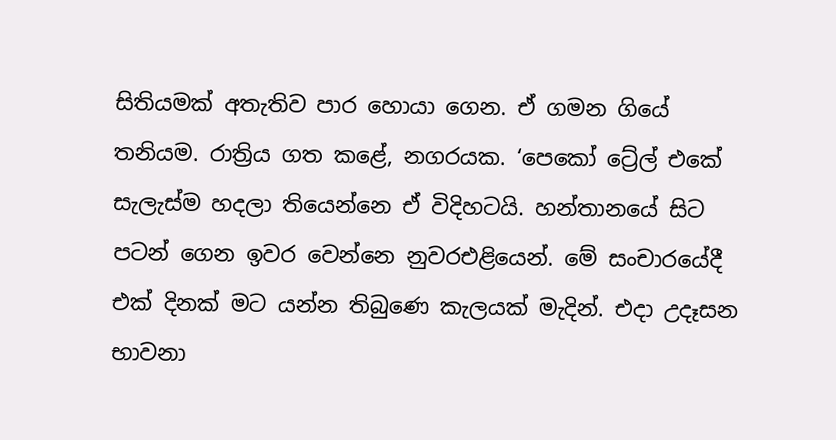සිතියමක් අතැතිව පාර හොයා ගෙන. ඒ ගමන ගියේ තනියම. රාත්‍රිය ගත කළේ, නගරයක. ‘පෙකෝ ට්‍රේල් එකේ සැලැස්ම හදලා තියෙන්නෙ ඒ විදිහටයි. හන්තානයේ සිට පටන් ගෙන ඉවර වෙන්නෙ නුවරඑළියෙන්. මේ සංචාරයේදී එක් දිනක් මට යන්න තිබුණෙ කැලයක් මැදින්. එදා උදෑසන භාවනා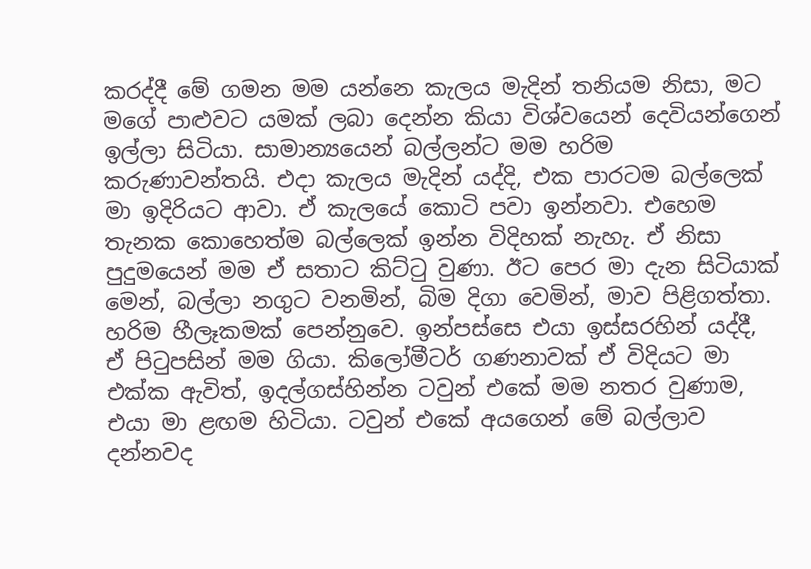කරද්දී මේ ගමන මම යන්නෙ කැලය මැදින් තනියම නිසා, මට මගේ පාළුවට යමක් ලබා දෙන්න කියා විශ්වයෙන් දෙවියන්ගෙන් ඉල්ලා සිටියා. සාමාන්‍යයෙන් බල්ලන්ට මම හරිම කරුණාවන්තයි. එදා කැලය මැදින් යද්දි, එක පාරටම බල්ලෙක් මා ඉදිරියට ආවා. ඒ කැලයේ කොටි පවා ඉන්නවා. එහෙම තැනක කොහෙත්ම බල්ලෙක් ඉන්න විදිහක් නැහැ. ඒ නිසා පුදුමයෙන් මම ඒ සතාට කිට්ටු වුණා. ඊට පෙර මා දැන සිටියාක් මෙන්, බල්ලා නගුට වනමින්, බිම දිගා වෙමින්, මාව පිළිගත්තා. හරිම හීලෑකමක් පෙන්නුවෙ. ඉන්පස්සෙ එයා ඉස්සරහින් යද්දී, ඒ පිටුපසින් මම ගියා. කිලෝමීටර් ගණනාවක් ඒ විදියට මා එක්ක ඇවිත්, ඉදල්ගස්හින්න ටවුන් එකේ මම නතර වුණාම, එයා මා ළඟම හිටියා. ටවුන් එකේ අයගෙන් මේ බල්ලාව දන්නවද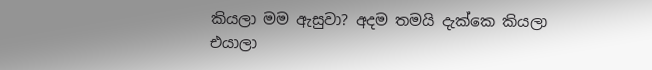කියලා මම ඇසුවා? අදම තමයි දැක්කෙ කියලා එයාලා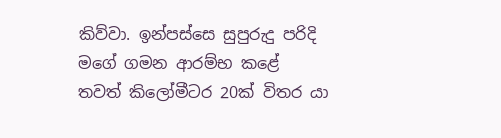කිව්වා. ඉන්පස්සෙ සුපුරුදු පරිදි මගේ ගමන ආරම්භ කළේ තවත් කිලෝමීටර 20ක් විතර යා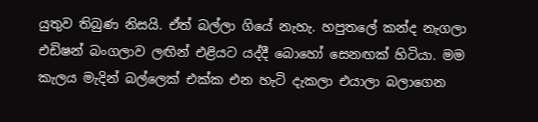යුතුව තිබුණ නිසයි. ඒත් බල්ලා ගියේ නැහැ. හපුතලේ කන්ද නැගලා එඩිෂන් බංගලාව ලඟින් එළියට යද්දී බොහෝ සෙනඟක් හිටියා. මම කැලය මැදින් බල්ලෙක් එක්ක එන හැටි දැකලා එයාලා බලාගෙන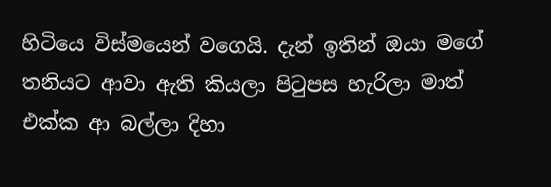හිටියෙ විස්‌මයෙන් වගෙයි. දැන් ඉතින් ඔයා මගේ තනියට ආවා ඇති කියලා පිටුපස හැරිලා මාත් එක්ක ආ බල්ලා දිහා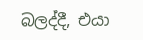බලද්දී, එයා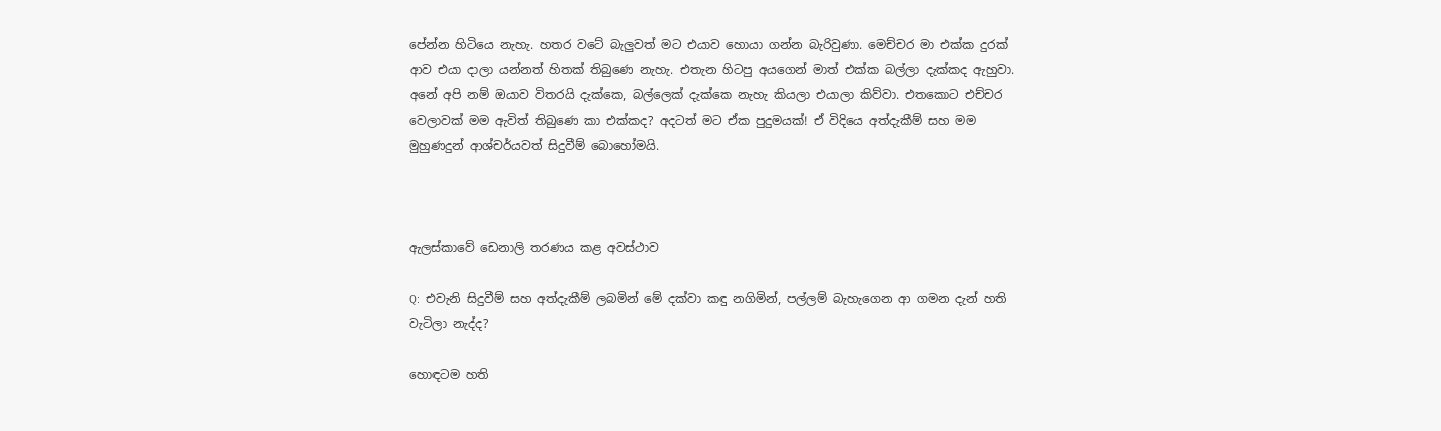පේන්න හිටියෙ නැහැ. හතර වටේ බැලුවත් මට එයාව හොයා ගන්න බැරිවුණා. මෙච්චර මා එක්ක දුරක් ආව එයා දාලා යන්නත් හිතක් තිබුණෙ නැහැ. එතැන හිටපු අයගෙන් මාත් එක්ක බල්ලා දැක්කද ඇහුවා. අනේ අපි නම් ඔයාව විතරයි දැක්කෙ, බල්ලෙක් දැක්කෙ නැහැ කියලා එයාලා කිව්වා. එතකොට එච්චර වෙලාවක් මම ඇවිත් තිබුණෙ කා එක්කද? අදටත් මට ඒක පුදුමයක්! ඒ විදියෙ අත්දැකීම් සහ මම මුහුණදුන් ආශ්චර්යවත් සිදුවීම් බොහෝමයි.



ඇලස්කාවේ ඩෙනාලි තරණය කළ අවස්ථාව

Q:  එවැනි සිදුවීම් සහ අත්දැකීම් ලබමින් මේ දක්වා කඳු නගිමින්, පල්ලම් බැහැගෙන ආ ගමන දැන් හති වැටිලා නැද්ද?

හොඳටම හති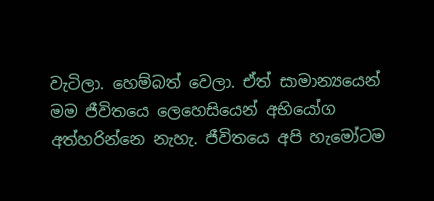වැටිලා. හෙම්බත් වෙලා. ඒත් සාමාන්‍යයෙන් මම ජීවිතයෙ ලෙහෙසියෙන් අභියෝග අත්හරින්නෙ නැහැ. ජීවිතයෙ අපි හැමෝටම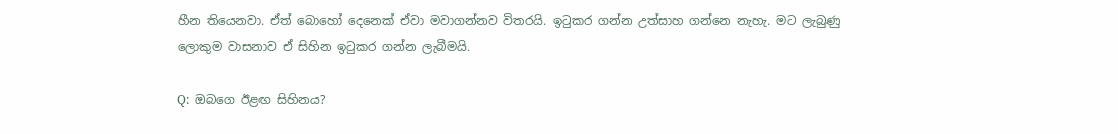හීන තියෙනවා. ඒත් බොහෝ දෙනෙක් ඒවා මවාගන්නව විතරයි. ඉටුකර ගන්න උත්සාහ ගන්නෙ නැහැ. මට ලැබුණු ලොකුම වාසනාව ඒ සිහින ඉටුකර ගන්න ලැබීමයි.

Q:  ඔබගෙ ඊළඟ සිහිනය?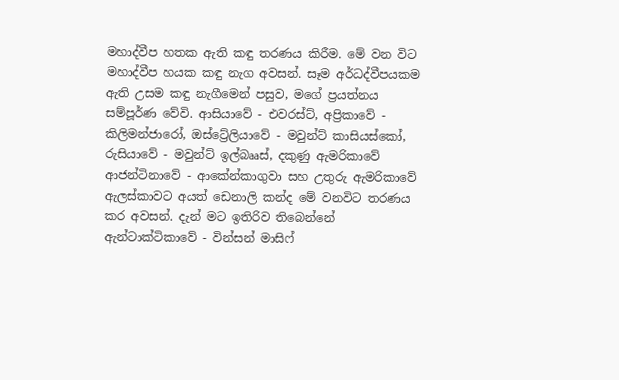මහාද්වීප හතක ඇති කඳු තරණය කිරීම. මේ වන විට මහාද්වීප හයක කඳු නැග අවසන්. සෑම අර්ධද්වීපයකම ඇති උසම කඳු නැගීමෙන් පසුව, මගේ ප්‍රයත්නය සම්පූර්ණ වේවි. ආසියාවේ - එවරස්ට්, අප්‍රිකාවේ - කිලිමන්ජාරෝ, ඔස්ට්‍රේලියාවේ - මවුන්ට් කාසියස්කෝ, රුසියාවේ - මවුන්ට් ඉල්බෲස්, දකුණු ඇමරිකාවේ ආජන්ටිනාවේ - ආකේන්කාගුවා සහ උතුරු ඇමරිකාවේ ඇලස්කාවට අයත් ඩෙනාලි කන්ද මේ වනවිට තරණය කර අවසන්. දැන් මට ඉතිරිව තිබෙන්නේ ඇන්ටාක්ටිකාවේ - වින්සන් මාසිෆ්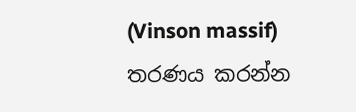(Vinson massif) තරණය කරන්න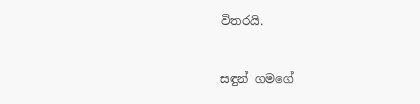විතරයි.


සඳුන් ගමගේ